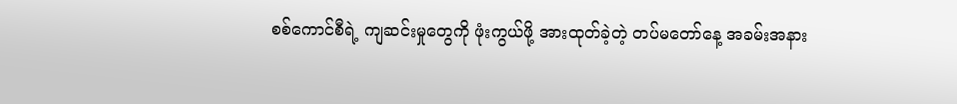စစ်ကောင်စီရဲ့ ကျဆင်းမှုတွေကို ဖုံးကွယ်ဖို့ အားထုတ်ခဲ့တဲ့ တပ်မတော်နေ့ အခမ်းအနား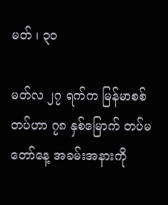မတ် ၊ ၃၀

မတ်လ ၂၇ ရက်က မြန်မာစစ်တပ်ဟာ ၇၈ နှစ်မြောက် တပ်မတော်နေ့ အခမ်းအနားကို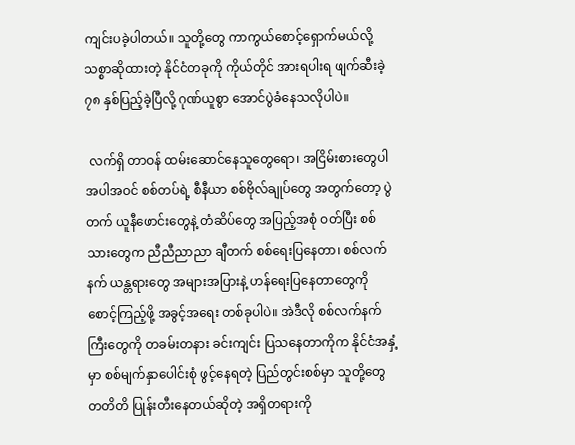ကျင်းပခဲ့ပါတယ်။ သူတို့တွေ ကာကွယ်စောင့်ရှောက်မယ်လို့ သစ္စာဆိုထားတဲ့ နိုင်ငံတခုကို ကိုယ်တိုင် အားရပါးရ ဖျက်ဆီးခဲ့ ၇၈ နှစ်ပြည့်ခဲ့ပြီလို့ ဂုဏ်ယူစွာ အောင်ပွဲခံနေသလိုပါပဲ။

 လက်ရှိ တာဝန် ထမ်းဆောင်နေသူတွေရော၊ အငြိမ်းစားတွေပါ အပါအဝင် စစ်တပ်ရဲ့ စီနီယာ စစ်ဗိုလ်ချုပ်တွေ အတွက်တော့ ပွဲတက် ယူနီဖောင်းတွေနဲ့ တံဆိပ်တွေ အပြည့်အစုံ ဝတ်ပြီး စစ်သားတွေက ညီညီညာညာ ချီတက် စစ်ရေးပြနေတာ၊ စစ်လက်နက် ယန္တရားတွေ အများအပြားနဲ့ ဟန်ရေးပြနေတာတွေကို စောင့်ကြည့်ဖို့ အခွင့်အရေး တစ်ခုပါပဲ။ အဲဒီလို စစ်လက်နက်ကြီးတွေကို တခမ်းတနား ခင်းကျင်း ပြသနေတာကိုက နိုင်ငံအနှံ့မှာ စစ်မျက်နှာပေါင်းစုံ ဖွင့်နေရတဲ့ ပြည်တွင်းစစ်မှာ သူတို့တွေ တတိတိ ပြုန်းတီးနေတယ်ဆိုတဲ့ အရှိတရားကို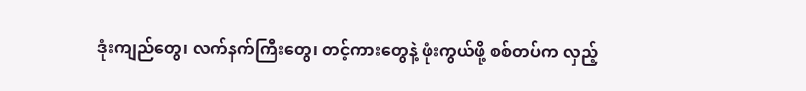ဒုံးကျည်တွေ၊ လက်နက်ကြီးတွေ၊ တင့်ကားတွေနဲ့ ဖုံးကွယ်ဖို့ စစ်တပ်က လှည့်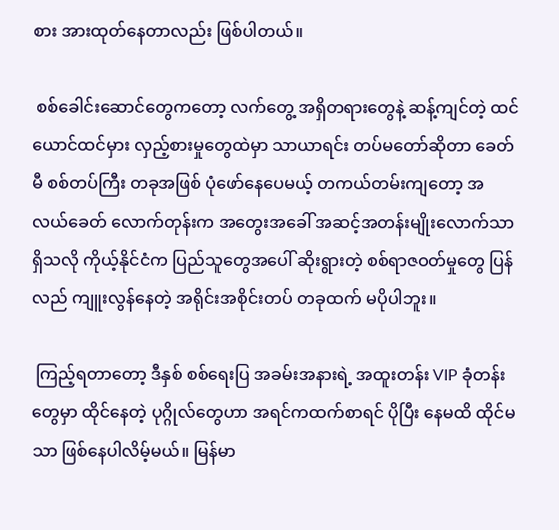စား အားထုတ်နေတာလည်း ဖြစ်ပါတယ်။

 စစ်ခေါင်းဆောင်တွေကတော့ လက်တွေ့ အရှိတရားတွေနဲ့ ဆန့်ကျင်တဲ့ ထင်ယောင်ထင်မှား လှည့်စားမှုတွေထဲမှာ သာယာရင်း တပ်မတော်ဆိုတာ ခေတ်မီ စစ်တပ်ကြီး တခုအဖြစ် ပုံဖော်နေပေမယ့် တကယ်တမ်းကျတော့ အလယ်ခေတ် လောက်တုန်းက အတွေးအခေါ် အဆင့်အတန်းမျိုးလောက်သာ ရှိသလို ကိုယ့်နိုင်ငံက ပြည်သူတွေအပေါ် ဆိုးရွားတဲ့ စစ်ရာဇဝတ်မှုတွေ ပြန်လည် ကျူးလွန်နေတဲ့ အရိုင်းအစိုင်းတပ် တခုထက် မပိုပါဘူး။

 ကြည့်ရတာတော့ ဒီနှစ် စစ်ရေးပြ အခမ်းအနားရဲ့ အထူးတန်း VIP ခုံတန်းတွေမှာ ထိုင်နေတဲ့ ပုဂ္ဂိုလ်တွေဟာ အရင်ကထက်စာရင် ပိုပြီး နေမထိ ထိုင်မသာ ဖြစ်နေပါလိမ့်မယ်။ မြန်မာ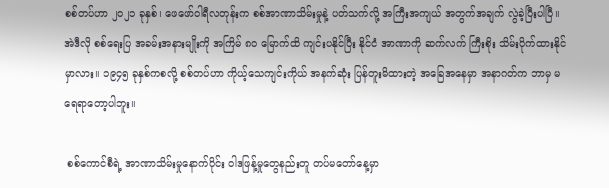စစ်တပ်ဟာ ၂၀၂၁ ခုနှစ်၊ ဖေဖော်ဝါရီလတုန်းက စစ်အာဏာသိမ်းမှုနဲ့ ပတ်သက်လို့ အကြီးအကျယ် အတွက်အချက် လွဲခဲ့ပြီးပါပြီ။ အဲဒီလို စစ်ရေးပြ အခမ်းအနားမျိုးကို အကြိမ် ၈၀ မြောက်ထိ ကျင်းပနိုင်ပြီး နိုင်ငံ အာဏာကို ဆက်လက် ကြီးစိုး သိမ်းပိုက်ထားနိုင်မှာလား။ ၁၉၄၅ ခုနှစ်ကစလို့ စစ်တပ်ဟာ ကိုယ့်သေကျင်းကိုယ် အနက်ဆုံး ပြန်တူးမိထားတဲ့ အခြေအနေမှာ အနာဂတ်က ဘာမှ မရေရာတော့ပါဘူး။

 စစ်ကောင်စီရဲ့ အာဏာသိမ်းမှုနောက်ပိုင်း ဝါဒဖြန့်မှုတွေနည်းတူ တပ်မတော်နေ့မှာ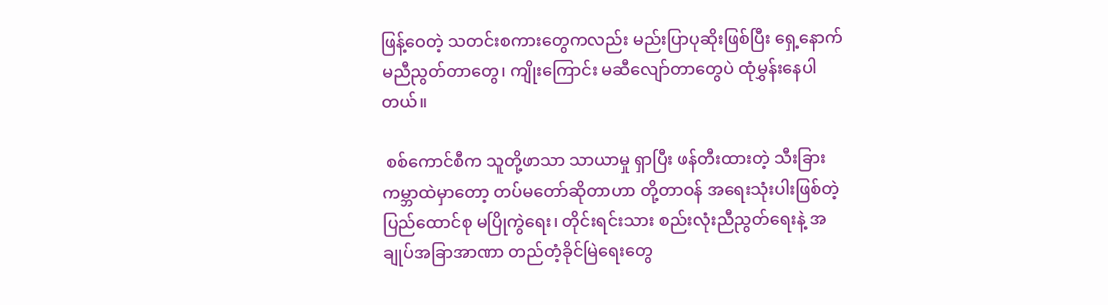ဖြန့်ဝေတဲ့ သတင်းစကားတွေကလည်း မည်းပြာပုဆိုးဖြစ်ပြီး ရှေ့နောက်မညီညွတ်တာတွေ၊ ကျိုးကြောင်း မဆီလျော်တာတွေပဲ ထုံမွှန်းနေပါတယ်။

 စစ်ကောင်စီက သူတို့ဖာသာ သာယာမှု ရှာပြီး ဖန်တီးထားတဲ့ သီးခြား ကမ္ဘာထဲမှာတော့ တပ်မတော်ဆိုတာဟာ တို့တာဝန် အရေးသုံးပါးဖြစ်တဲ့ ပြည်ထောင်စု မပြိုကွဲရေး၊ တိုင်းရင်းသား စည်းလုံးညီညွတ်ရေးနဲ့ အချုပ်အခြာအာဏာ တည်တံ့ခိုင်မြဲရေးတွေ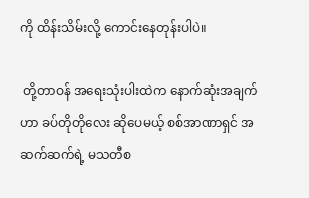ကို ထိန်းသိမ်းလို့ ကောင်းနေတုန်းပါပဲ။

 တို့တာဝန် အရေးသုံးပါးထဲက နောက်ဆုံးအချက်ဟာ ခပ်တိုတိုလေး ဆိုပေမယ့် စစ်အာဏာရှင် အဆက်ဆက်ရဲ့ မသတီစ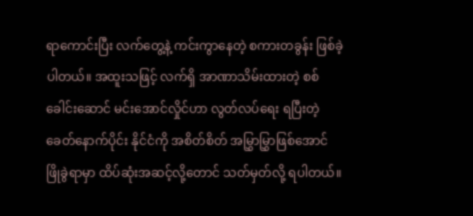ရာကောင်းပြီး လက်တွေ့နဲ့ ကင်းကွာနေတဲ့ စကားတခွန်း ဖြစ်ခဲ့ပါတယ်။ အထူးသဖြင့် လက်ရှိ အာဏာသိမ်းထားတဲ့ စစ်ခေါင်းဆောင် မင်းအောင်လှိုင်ဟာ လွတ်လပ်ရေး ရပြီးတဲ့ ခေတ်နောက်ပိုင်း နိုင်ငံကို အစိတ်စိတ် အမြွှာမြွှာဖြစ်အောင် ဖြိုခွဲရာမှာ ထိပ်ဆုံးအဆင့်လို့တောင် သတ်မှတ်လို့ ရပါတယ်။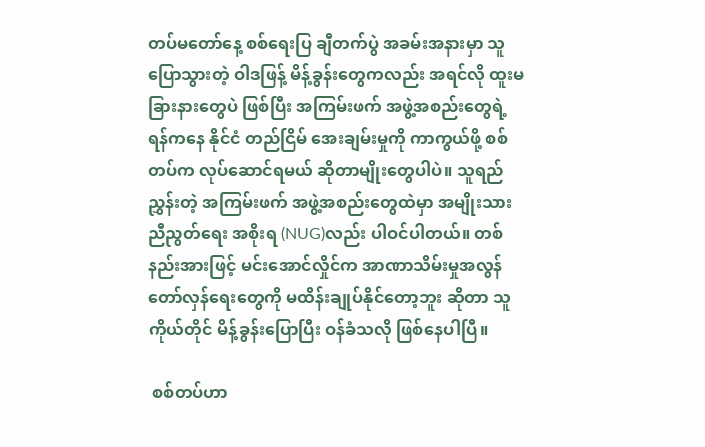တပ်မတော်နေ့ စစ်ရေးပြ ချီတက်ပွဲ အခမ်းအနားမှာ သူပြောသွားတဲ့ ဝါဒဖြန့် မိန့်ခွန်းတွေကလည်း အရင်လို ထူးမခြားနားတွေပဲ ဖြစ်ပြီး အကြမ်းဖက် အဖွဲ့အစည်းတွေရဲ့ ရန်ကနေ နိုင်ငံ တည်ငြိမ် အေးချမ်းမှုကို ကာကွယ်ဖို့ စစ်တပ်က လုပ်ဆောင်ရမယ် ဆိုတာမျိုးတွေပါပဲ။ သူရည်ညွှန်းတဲ့ အကြမ်းဖက် အဖွဲ့အစည်းတွေထဲမှာ အမျိုးသား ညီညွတ်ရေး အစိုးရ (NUG)လည်း ပါဝင်ပါတယ်။ တစ်နည်းအားဖြင့် မင်းအောင်လှိုင်က အာဏာသိမ်းမှုအလွန် တော်လှန်ရေးတွေကို မထိန်းချုပ်နိုင်တော့ဘူး ဆိုတာ သူကိုယ်တိုင် မိန့်ခွန်းပြောပြီး ဝန်ခံသလို ဖြစ်နေပါပြီ။

 စစ်တပ်ဟာ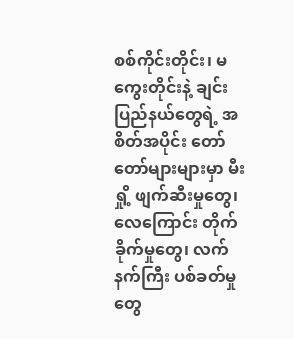စစ်ကိုင်းတိုင်း၊ မကွေးတိုင်းနဲ့ ချင်းပြည်နယ်တွေရဲ့ အစိတ်အပိုင်း တော်တော်များများမှာ မီးရှို့ ဖျက်ဆီးမှုတွေ၊ လေကြောင်း တိုက်ခိုက်မှုတွေ၊ လက်နက်ကြီး ပစ်ခတ်မှုတွေ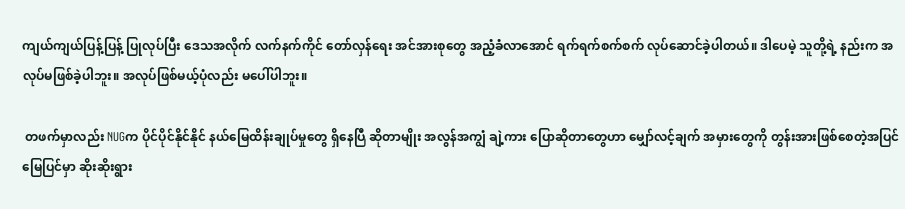ကျယ်ကျယ်ပြန့်ပြန့် ပြုလုပ်ပြီး ဒေသအလိုက် လက်နက်ကိုင် တော်လှန်ရေး အင်အားစုတွေ အညံ့ခံလာအောင် ရက်ရက်စက်စက် လုပ်ဆောင်ခဲ့ပါတယ်။ ဒါပေမဲ့ သူတို့ရဲ့ နည်းက အလုပ်မဖြစ်ခဲ့ပါဘူး။ အလုပ်ဖြစ်မယ့်ပုံလည်း မပေါ်ပါဘူး။

 တဖက်မှာလည်း NUGက ပိုင်ပိုင်နိုင်နိုင် နယ်မြေထိန်းချုပ်မှုတွေ ရှိနေပြီ ဆိုတာမျိုး အလွန်အကျွံ ချဲ့ကား ပြောဆိုတာတွေဟာ မျှော်လင့်ချက် အမှားတွေကို တွန်းအားဖြစ်စေတဲ့အပြင် မြေပြင်မှာ ဆိုးဆိုးရွား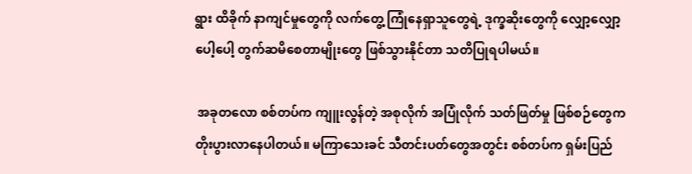ရွား ထိခိုက် နာကျင်မှုတွေကို လက်တွေ့ ကြုံနေရှာသူတွေရဲ့ ဒုက္ခဆိုးတွေကို လျှော့လျှော့ပေါ့ပေါ့ တွက်ဆမိစေတာမျိုးတွေ ဖြစ်သွားနိုင်တာ သတိပြုရပါမယ်။

 အခုတလော စစ်တပ်က ကျူးလွန်တဲ့ အစုလိုက် အပြုံလိုက် သတ်ဖြတ်မှု ဖြစ်စဉ်တွေက တိုးပွားလာနေပါတယ်။ မကြာသေးခင် သီတင်းပတ်တွေအတွင်း စစ်တပ်က ရှမ်းပြည်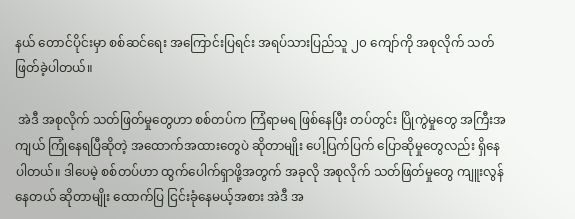နယ် တောင်ပိုင်းမှာ စစ်ဆင်ရေး အကြောင်းပြရင်း အရပ်သားပြည်သူ ၂၀ ကျော်ကို အစုလိုက် သတ်ဖြတ်ခဲ့ပါတယ်။

 အဲဒီ အစုလိုက် သတ်ဖြတ်မှုတွေဟာ စစ်တပ်က ကြံရာမရ ဖြစ်နေပြီး တပ်တွင်း ပြိုကွဲမှုတွေ အကြီးအကျယ် ကြုံနေရပြီဆိုတဲ့ အထောက်အထားတွေပဲ ဆိုတာမျိုး ပေါ့ပြက်ပြက် ပြောဆိုမှုတွေလည်း ရှိနေပါတယ်။ ဒါပေမဲ့ စစ်တပ်ဟာ ထွက်ပေါက်ရှာဖို့အတွက် အခုလို အစုလိုက် သတ်ဖြတ်မှုတွေ ကျူးလွန်နေတယ် ဆိုတာမျိုး ထောက်ပြ ငြင်းခုံနေမယ့်အစား အဲဒီ အ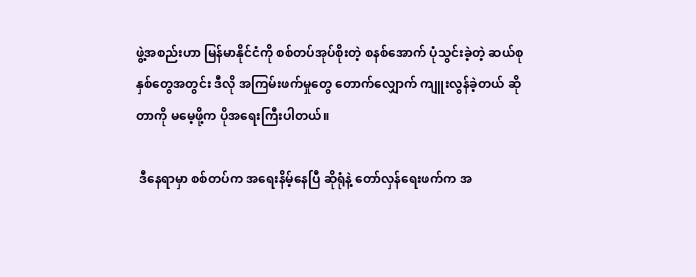ဖွဲ့အစည်းဟာ မြန်မာနိုင်ငံကို စစ်တပ်အုပ်စိုးတဲ့ စနစ်အောက် ပုံသွင်းခဲ့တဲ့ ဆယ်စုနှစ်တွေအတွင်း ဒီလို အကြမ်းဖက်မှုတွေ တောက်လျှောက် ကျူးလွန်ခဲ့တယ် ဆိုတာကို မမေ့ဖို့က ပိုအရေးကြီးပါတယ်။

 ဒီနေရာမှာ စစ်တပ်က အရေးနိမ့်နေပြီ ဆိုရုံနဲ့ တော်လှန်ရေးဖက်က အ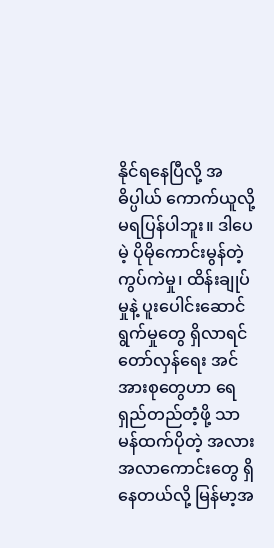နိုင်ရနေပြီလို့ အဓိပ္ပါယ် ကောက်ယူလို့ မရပြန်ပါဘူး။ ဒါပေမဲ့ ပိုမိုကောင်းမွန်တဲ့ ကွပ်ကဲမှု၊ ထိန်းချုပ်မှုနဲ့ ပူးပေါင်းဆောင်ရွက်မှုတွေ ရှိလာရင် တော်လှန်ရေး အင်အားစုတွေဟာ ရေရှည်တည်တံ့ဖို့ သာမန်ထက်ပိုတဲ့ အလားအလာကောင်းတွေ ရှိနေတယ်လို့ မြန်မာ့အ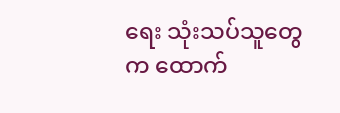ရေး သုံးသပ်သူတွေက ထောက်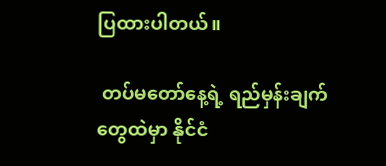ပြထားပါတယ်။

 တပ်မတော်နေ့ရဲ့ ရည်မှန်းချက်တွေထဲမှာ နိုင်ငံ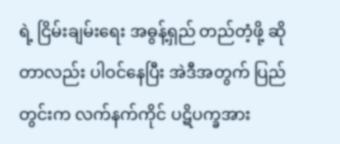ရဲ့ ငြိမ်းချမ်းရေး အဓွန့်ရှည် တည်တံ့ဖို့ ဆိုတာလည်း ပါဝင်နေပြီး အဲဒီအတွက် ပြည်တွင်းက လက်နက်ကိုင် ပဋိပက္ခအား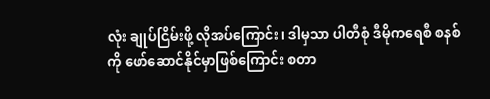လုံး ချုပ်ငြိမ်းဖို့ လိုအပ်ကြောင်း၊ ဒါမှသာ ပါတီစုံ ဒီမိုကရေစီ စနစ်ကို ဖော်ဆောင်နိုင်မှာဖြစ်ကြောင်း စတာ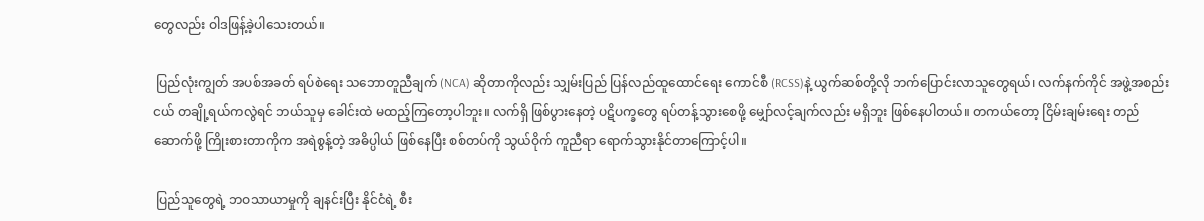တွေလည်း ဝါဒဖြန့်ခဲ့ပါသေးတယ်။

 ပြည်လုံးကျွတ် အပစ်အခတ် ရပ်စဲရေး သဘောတူညီချက် (NCA) ဆိုတာကိုလည်း သျှမ်းပြည် ပြန်လည်ထူထောင်ရေး ကောင်စီ (RCSS)နဲ့ ယွက်ဆစ်တို့လို ဘက်ပြောင်းလာသူတွေရယ်၊ လက်နက်ကိုင် အဖွဲ့အစည်းငယ် တချို့ရယ်ကလွဲရင် ဘယ်သူမှ ခေါင်းထဲ မထည့်ကြတော့ပါဘူး။ လက်ရှိ ဖြစ်ပွားနေတဲ့ ပဋိပက္ခတွေ ရပ်တန့်သွားစေဖို့ မျှော်လင့်ချက်လည်း မရှိဘူး ဖြစ်နေပါတယ်။ တကယ်တော့ ငြိမ်းချမ်းရေး တည်ဆောက်ဖို့ ကြိုးစားတာကိုက အရဲစွန့်တဲ့ အဓိပ္ပါယ် ဖြစ်နေပြီး စစ်တပ်ကို သွယ်ဝိုက် ကူညီရာ ရောက်သွားနိုင်တာကြောင့်ပါ။

 ပြည်သူတွေရဲ့ ဘဝသာယာမှုကို ချနင်းပြီး နိုင်ငံရဲ့ စီး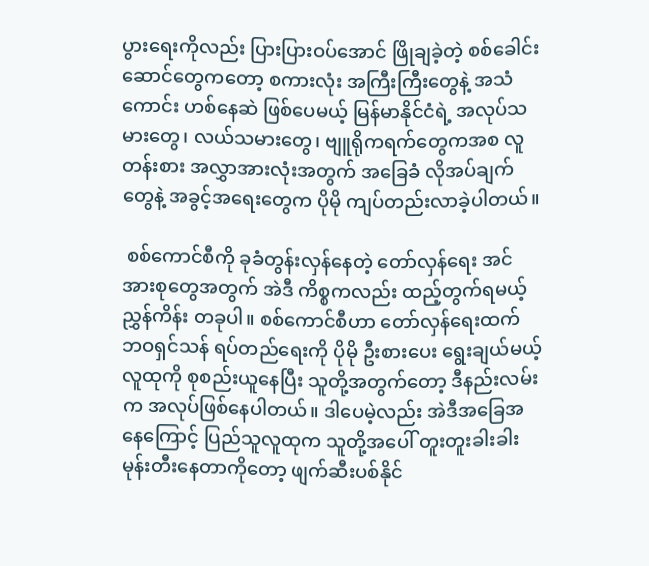ပွားရေးကိုလည်း ပြားပြားဝပ်အောင် ဖြိုချခဲ့တဲ့ စစ်ခေါင်းဆောင်တွေကတော့ စကားလုံး အကြီးကြီးတွေနဲ့ အသံကောင်း ဟစ်နေဆဲ ဖြစ်ပေမယ့် မြန်မာနိုင်ငံရဲ့ အလုပ်သမားတွေ၊ လယ်သမားတွေ၊ ဗျူရိုကရက်တွေကအစ လူတန်းစား အလွှာအားလုံးအတွက် အခြေခံ လိုအပ်ချက်တွေနဲ့ အခွင့်အရေးတွေက ပိုမို ကျပ်တည်းလာခဲ့ပါတယ်။

 စစ်ကောင်စီကို ခုခံတွန်းလှန်နေတဲ့ တော်လှန်ရေး အင်အားစုတွေအတွက် အဲဒီ ကိစ္စကလည်း ထည့်တွက်ရမယ့် ညွှန်ကိန်း တခုပါ။ စစ်ကောင်စီဟာ တော်လှန်ရေးထက် ဘဝရှင်သန် ရပ်တည်ရေးကို ပိုမို ဦးစားပေး ရွေးချယ်မယ့် လူထုကို စုစည်းယူနေပြီး သူတို့အတွက်တော့ ဒီနည်းလမ်းက အလုပ်ဖြစ်နေပါတယ်။ ဒါပေမဲ့လည်း အဲဒီအခြေအနေကြောင့် ပြည်သူလူထုက သူတို့အပေါ် တူးတူးခါးခါး မုန်းတီးနေတာကိုတော့ ဖျက်ဆီးပစ်နိုင်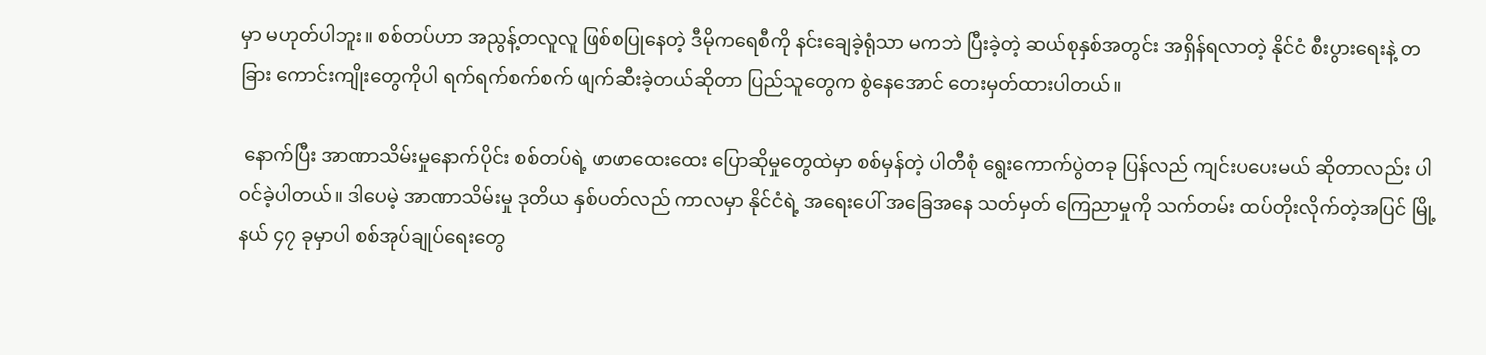မှာ မဟုတ်ပါဘူး။ စစ်တပ်ဟာ အညွန့်တလူလူ ဖြစ်စပြုနေတဲ့ ဒီမိုကရေစီကို နင်းချေခဲ့ရုံသာ မကဘဲ ပြီးခဲ့တဲ့ ဆယ်စုနှစ်အတွင်း အရှိန်ရလာတဲ့ နိုင်ငံ စီးပွားရေးနဲ့ တခြား ကောင်းကျိုးတွေကိုပါ ရက်ရက်စက်စက် ဖျက်ဆီးခဲ့တယ်ဆိုတာ ပြည်သူတွေက စွဲနေအောင် တေးမှတ်ထားပါတယ်။

 နောက်ပြီး အာဏာသိမ်းမှုနောက်ပိုင်း စစ်တပ်ရဲ့ ဖာဖာထေးထေး ပြောဆိုမှုတွေထဲမှာ စစ်မှန်တဲ့ ပါတီစုံ ရွေးကောက်ပွဲတခု ပြန်လည် ကျင်းပပေးမယ် ဆိုတာလည်း ပါဝင်ခဲ့ပါတယ်။ ဒါပေမဲ့ အာဏာသိမ်းမှု ဒုတိယ နှစ်ပတ်လည် ကာလမှာ နိုင်ငံရဲ့ အရေးပေါ် အခြေအနေ သတ်မှတ် ကြေညာမှုကို သက်တမ်း ထပ်တိုးလိုက်တဲ့အပြင် မြို့နယ် ၄၇ ခုမှာပါ စစ်အုပ်ချုပ်ရေးတွေ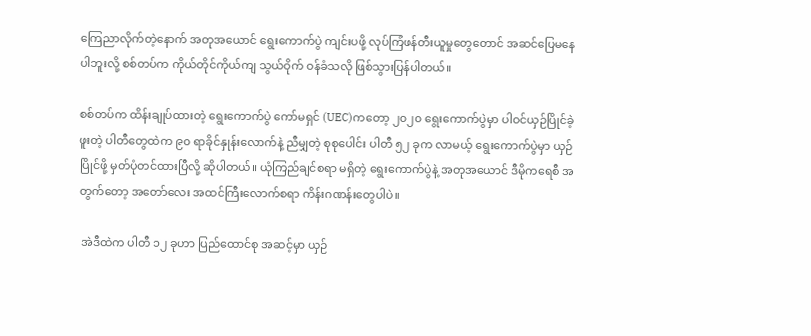ကြေညာလိုက်တဲ့နောက် အတုအယောင် ရွေးကောက်ပွဲ ကျင်းပဖို့ လုပ်ကြံဖန်တီးယူမှုတွေတောင် အဆင်ပြေမနေပါဘူးလို့ စစ်တပ်က ကိုယ်တိုင်ကိုယ်ကျ သွယ်ဝိုက် ဝန်ခံသလို ဖြစ်သွားပြန်ပါတယ်။

စစ်တပ်က ထိန်းချုပ်ထားတဲ့ ရွေးကောက်ပွဲ ကော်မရှင် (UEC)ကတော့ ၂၀၂၀ ရွေးကောက်ပွဲမှာ ပါဝင်ယှဉ်ပြိုင်ခဲ့ဖူးတဲ့ ပါတီတွေထဲက ၉၀ ရာခိုင်နှုန်းလောက်နဲ့ ညီမျှတဲ့ စုစုပေါင်း ပါတီ ၅၂ ခုက လာမယ့် ရွေးကောက်ပွဲမှာ ယှဉ်ပြိုင်ဖို့ မှတ်ပုံတင်ထားပြီလို့ ဆိုပါတယ်။ ယုံကြည်ချင်စရာ မရှိတဲ့ ရွေးကောက်ပွဲနဲ့ အတုအယောင် ဒီမိုကရေစီ အတွက်တော့ အတော်လေး အထင်ကြီးလောက်စရာ ကိန်းဂဏန်းတွေပါပဲ။

 အဲဒီထဲက ပါတီ ၁၂ ခုဟာ ပြည်ထောင်စု အဆင့်မှာ ယှဉ်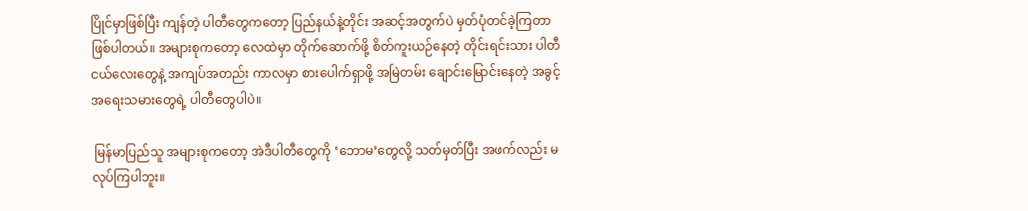ပြိုင်မှာဖြစ်ပြီး ကျန်တဲ့ ပါတီတွေကတော့ ပြည်နယ်နဲ့တိုင်း အဆင့်အတွက်ပဲ မှတ်ပုံတင်ခဲ့ကြတာ ဖြစ်ပါတယ်။ အများစုကတော့ လေထဲမှာ တိုက်ဆောက်ဖို့ စိတ်ကူးယဉ်နေတဲ့ တိုင်းရင်းသား ပါတီငယ်လေးတွေနဲ့ အကျပ်အတည်း ကာလမှာ စားပေါက်ရှာဖို့ အမြဲတမ်း ချောင်းမြောင်းနေတဲ့ အခွင့်အရေးသမားတွေရဲ့ ပါတီတွေပါပဲ။

 မြန်မာပြည်သူ အများစုကတော့ အဲဒီပါတီတွေကို ‘ဘောမ’တွေလို့ သတ်မှတ်ပြီး အဖက်လည်း မလုပ်ကြပါဘူး။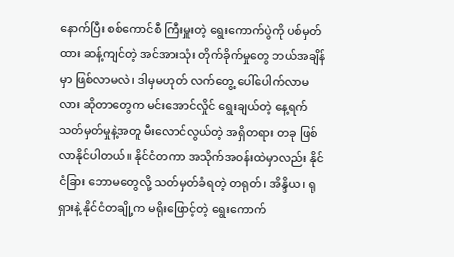နောက်ပြီး စစ်ကောင်စီ ကြီးမှူးတဲ့ ရွေးကောက်ပွဲကို ပစ်မှတ်ထား ဆန့်ကျင်တဲ့ အင်အားသုံး တိုက်ခိုက်မှုတွေ ဘယ်အချိန်မှာ ဖြစ်လာမလဲ၊ ဒါမှမဟုတ် လက်တွေ့ ပေါ်ပေါက်လာမလား ဆိုတာတွေက မင်းအောင်လှိုင် ရွေးချယ်တဲ့ နေ့ရက် သတ်မှတ်မှုနဲ့အတူ မီးလောင်လွယ်တဲ့ အရှိတရား တခု ဖြစ်လာနိုင်ပါတယ်။ နိုင်ငံတကာ အသိုက်အဝန်းထဲမှာလည်း နိုင်ငံခြား ဘောမတွေလို့ သတ်မှတ်ခံရတဲ့ တရုတ်၊ အိန္ဒိယ၊ ရုရှားနဲ့ နိုင်ငံတချို့က မရိုးဖြောင့်တဲ့ ရွေးကောက်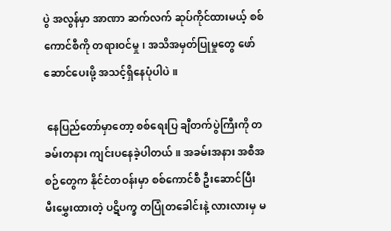ပွဲ အလွန်မှာ အာဏာ ဆက်လက် ဆုပ်ကိုင်ထားမယ့် စစ်ကောင်စီကို တရားဝင်မှု၊ အသိအမှတ်ပြုမှုတွေ ဖော်ဆောင်ပေးဖို့ အသင့်ရှိနေပုံပါပဲ။

 နေပြည်တော်မှာတော့ စစ်ရေးပြ ချီတက်ပွဲကြီးကို တခမ်းတနား ကျင်းပနေခဲ့ပါတယ်။ အခမ်းအနား အစီအစဉ်တွေက နိုင်ငံတဝန်းမှာ စစ်ကောင်စီ ဦးဆောင်ပြီး မီးမွှေးထားတဲ့ ပဋိပက္ခ တပြုံတခေါင်းနဲ့ လားလားမှ မ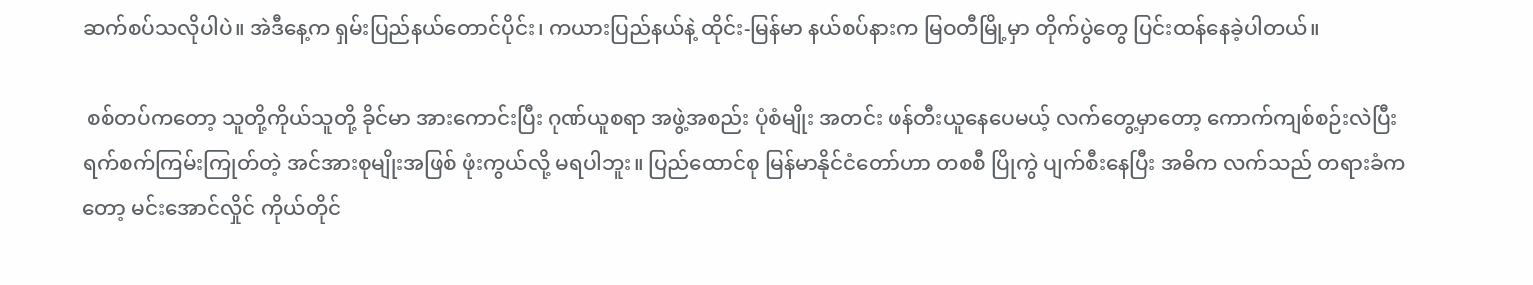ဆက်စပ်သလိုပါပဲ။ အဲဒီနေ့က ရှမ်းပြည်နယ်တောင်ပိုင်း၊ ကယားပြည်နယ်နဲ့ ထိုင်း-မြန်မာ နယ်စပ်နားက မြဝတီမြို့မှာ တိုက်ပွဲတွေ ပြင်းထန်နေခဲ့ပါတယ်။

 စစ်တပ်ကတော့ သူတို့ကိုယ်သူတို့ ခိုင်မာ အားကောင်းပြီး ဂုဏ်ယူစရာ အဖွဲ့အစည်း ပုံစံမျိုး အတင်း ဖန်တီးယူနေပေမယ့် လက်တွေ့မှာတော့ ကောက်ကျစ်စဉ်းလဲပြီး ရက်စက်ကြမ်းကြုတ်တဲ့ အင်အားစုမျိုးအဖြစ် ဖုံးကွယ်လို့ မရပါဘူး။ ပြည်ထောင်စု မြန်မာနိုင်ငံတော်ဟာ တစစီ ပြိုကွဲ ပျက်စီးနေပြီး အဓိက လက်သည် တရားခံကတော့ မင်းအောင်လှိုင် ကိုယ်တိုင်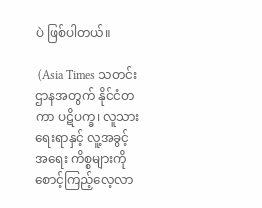ပဲ ဖြစ်ပါတယ်။

 (Asia Times သတင်းဌာနအတွက် နိုင်ငံတကာ ပဋိပက္ခ၊ လူသားရေးရာနှင့် လူ့အခွင့်အရေး ကိစ္စများကို စောင့်ကြည့်လေ့လာ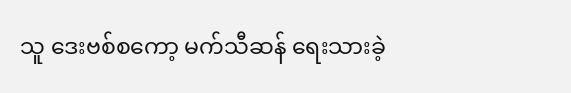သူ ဒေးဗစ်စကော့ မက်သီဆန် ရေးသားခဲ့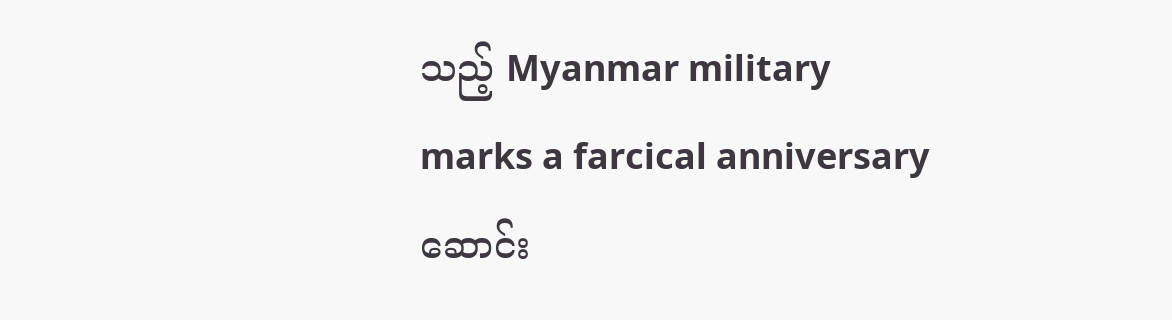သည့် Myanmar military marks a farcical anniversary ဆောင်း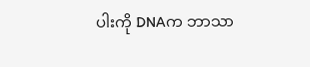ပါးကို DNAက ဘာသာ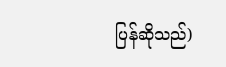ပြန်ဆိုသည်)